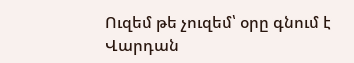Ուզեմ թե չուզեմ՝ օրը գնում է
Վարդան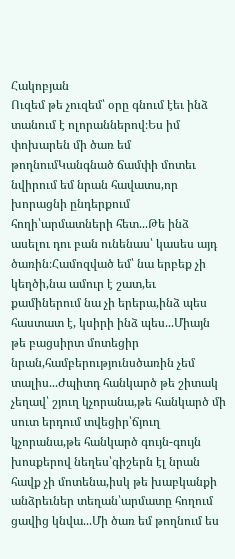Հակոբյան
Ուզեմ թե չուզեմ՝ օրը գնում էեւ ինձ տանում է ոլորաններով։Ես իմ փոխարեն մի ծառ եմ թողնումԿանգնած ճամփի մոտեւ նվիրում եմ նրան հավատս,որ խորացնի ընդերքում հողի՝արմատների հետ...Թե ինձ ասելու դու բան ունենաս՝ կասես այդ ծառին։Համոզված եմ՝ նա երբեք չի կեղծի,նա ամուր է շատ,եւ քամիներում նա չի երերա,ինձ պես հաստատ է, կսիրի ինձ պես...Միայն թե բացսիրտ մոտեցիր նրան,համբերությունսծառին չեմ տալիս...Ժպիտդ հանկարծ թե շիտակ չեղավ՝ շյուղ կչորանա,թե հանկարծ մի սուտ երդում տվեցիր՝ճյուղ կչորանա,թե հանկարծ գույն-գույն խոսքերով նեղես՝գիշերն էլ նրան հավք չի մոտենա,իսկ թե խաբկանքի անձրեւներ տեղան՝արմատը հողում ցավից կնվա...Մի ծառ եմ թողնում ես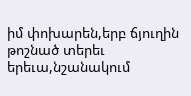իմ փոխարեն,երբ ճյուղին թոշնած տերեւ երեւա,նշանակում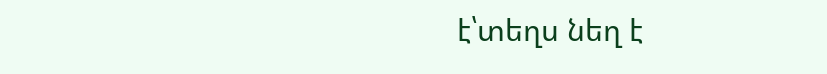է՝տեղս նեղ է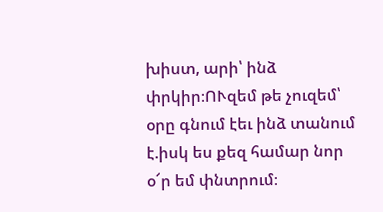խիստ, արի՝ ինձ փրկիր։ՈՒզեմ թե չուզեմ՝ օրը գնում էեւ ինձ տանում է.իսկ ես քեզ համար նոր օ՜ր եմ փնտրում։